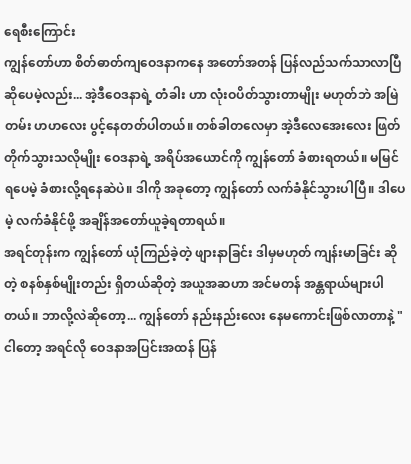ရေစီးကြောင်း
ကျွန်တော်ဟာ စိတ်ဓာတ်ကျဝေဒနာကနေ အတော်အတန် ပြန်လည်သက်သာလာပြီ ဆိုပေမဲ့လည်း... အဲ့ဒီဝေဒနာရဲ့ တံခါး ဟာ လုံးဝပိတ်သွားတာမျိုး မဟုတ်ဘဲ အမြဲတမ်း ဟဟလေး ပွင့်နေတတ်ပါတယ်။ တစ်ခါတလေမှာ အဲ့ဒီလေအေးလေး ဖြတ်တိုက်သွားသလိုမျိုး ဝေဒနာရဲ့ အရိပ်အယောင်ကို ကျွန်တော် ခံစားရတယ်။ မမြင်ရပေမဲ့ ခံစားလို့ရနေဆဲပဲ။ ဒါကို အခုတော့ ကျွန်တော် လက်ခံနိုင်သွားပါပြီ။ ဒါပေမဲ့ လက်ခံနိုင်ဖို့ အချိန်အတော်ယူခဲ့ရတာရယ်။
အရင်တုန်းက ကျွန်တော် ယုံကြည်ခဲ့တဲ့ ဖျားနာခြင်း ဒါမှမဟုတ် ကျန်းမာခြင်း ဆိုတဲ့ စနစ်နှစ်မျိုးတည်း ရှိတယ်ဆိုတဲ့ အယူအဆဟာ အင်မတန် အန္တရာယ်များပါတယ်။ ဘာလို့လဲဆိုတော့... ကျွန်တော် နည်းနည်းလေး နေမကောင်းဖြစ်လာတာနဲ့ "ငါတော့ အရင်လို ဝေဒနာအပြင်းအထန် ပြန်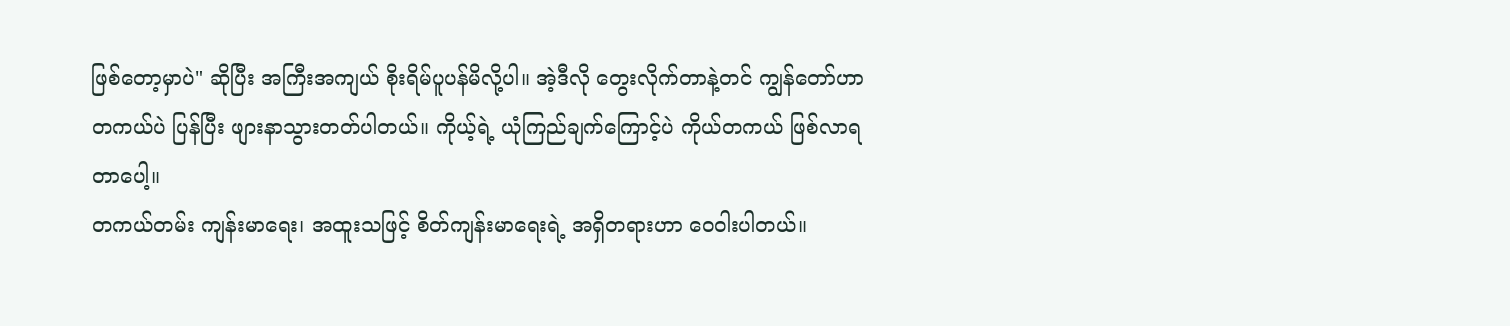ဖြစ်တော့မှာပဲ" ဆိုပြီး အကြီးအကျယ် စိုးရိမ်ပူပန်မိလို့ပါ။ အဲ့ဒီလို တွေးလိုက်တာနဲ့တင် ကျွန်တော်ဟာ တကယ်ပဲ ပြန်ပြီး ဖျားနာသွားတတ်ပါတယ်။ ကိုယ့်ရဲ့ ယုံကြည်ချက်ကြောင့်ပဲ ကိုယ်တကယ် ဖြစ်လာရတာပေါ့။
တကယ်တမ်း ကျန်းမာရေး၊ အထူးသဖြင့် စိတ်ကျန်းမာရေးရဲ့ အရှိတရားဟာ ဝေဝါးပါတယ်။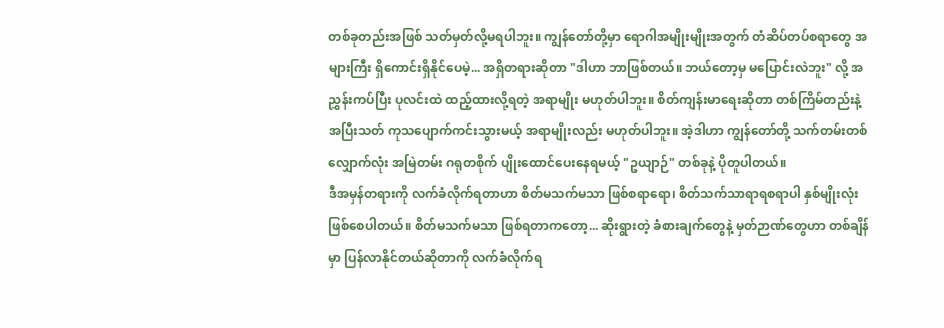တစ်ခုတည်းအဖြစ် သတ်မှတ်လို့မရပါဘူး။ ကျွန်တော်တို့မှာ ရောဂါအမျိုးမျိုးအတွက် တံဆိပ်တပ်စရာတွေ အများကြီး ရှိကောင်းရှိနိုင်ပေမဲ့... အရှိတရားဆိုတာ "ဒါဟာ ဘာဖြစ်တယ်။ ဘယ်တော့မှ မပြောင်းလဲဘူး" လို့ အညွှန်းကပ်ပြီး ပုလင်းထဲ ထည့်ထားလို့ရတဲ့ အရာမျိုး မဟုတ်ပါဘူး။ စိတ်ကျန်းမာရေးဆိုတာ တစ်ကြိမ်တည်းနဲ့ အပြီးသတ် ကုသပျောက်ကင်းသွားမယ့် အရာမျိုးလည်း မဟုတ်ပါဘူး။ အဲ့ဒါဟာ ကျွန်တော်တို့ သက်တမ်းတစ်လျှောက်လုံး အမြဲတမ်း ဂရုတစိုက် ပျိုးထောင်ပေးနေရမယ့် "ဥယျာဉ်" တစ်ခုနဲ့ ပိုတူပါတယ်။
ဒီအမှန်တရားကို လက်ခံလိုက်ရတာဟာ စိတ်မသက်မသာ ဖြစ်စရာရော၊ စိတ်သက်သာရာရစရာပါ နှစ်မျိုးလုံး ဖြစ်စေပါတယ်။ စိတ်မသက်မသာ ဖြစ်ရတာကတော့... ဆိုးရွားတဲ့ ခံစားချက်တွေနဲ့ မှတ်ဉာဏ်တွေဟာ တစ်ချိန်မှာ ပြန်လာနိုင်တယ်ဆိုတာကို လက်ခံလိုက်ရ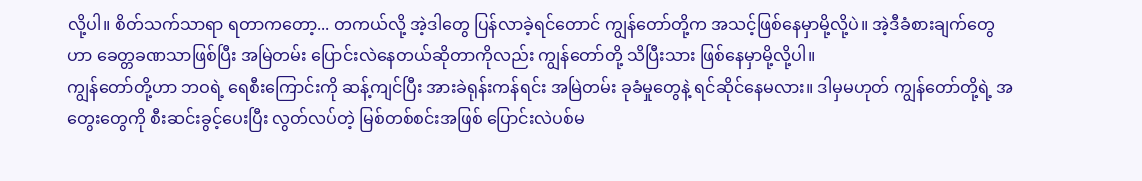လို့ပါ။ စိတ်သက်သာရာ ရတာကတော့... တကယ်လို့ အဲ့ဒါတွေ ပြန်လာခဲ့ရင်တောင် ကျွန်တော်တို့က အသင့်ဖြစ်နေမှာမို့လို့ပဲ။ အဲ့ဒီခံစားချက်တွေဟာ ခေတ္တခဏသာဖြစ်ပြီး အမြဲတမ်း ပြောင်းလဲနေတယ်ဆိုတာကိုလည်း ကျွန်တော်တို့ သိပြီးသား ဖြစ်နေမှာမို့လို့ပါ။
ကျွန်တော်တို့ဟာ ဘဝရဲ့ ရေစီးကြောင်းကို ဆန့်ကျင်ပြီး အားခဲရုန်းကန်ရင်း အမြဲတမ်း ခုခံမှုတွေနဲ့ ရင်ဆိုင်နေမလား။ ဒါမှမဟုတ် ကျွန်တော်တို့ရဲ့ အတွေးတွေကို စီးဆင်းခွင့်ပေးပြီး လွတ်လပ်တဲ့ မြစ်တစ်စင်းအဖြစ် ပြောင်းလဲပစ်မ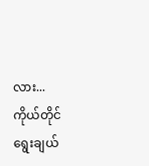လား... ကိုယ်တိုင် ရွေးချယ်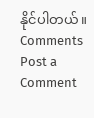နိုင်ပါတယ်။
Comments
Post a Comment